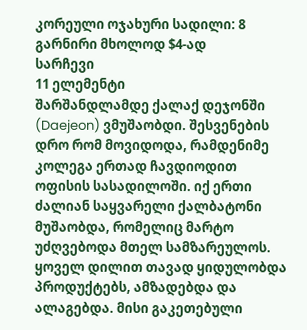კორეული ოჯახური სადილი: 8 გარნირი მხოლოდ $4-ად
სარჩევი
11 ელემენტი
შარშანდლამდე ქალაქ დეჯონში (Daejeon) ვმუშაობდი. შესვენების დრო რომ მოვიდოდა, რამდენიმე კოლეგა ერთად ჩავდიოდით ოფისის სასადილოში. იქ ერთი ძალიან საყვარელი ქალბატონი მუშაობდა, რომელიც მარტო უძღვებოდა მთელ სამზარეულოს. ყოველ დილით თავად ყიდულობდა პროდუქტებს, ამზადებდა და ალაგებდა. მისი გაკეთებული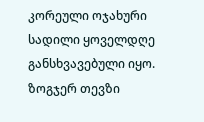კორეული ოჯახური სადილი ყოველდღე განსხვავებული იყო. ზოგჯერ თევზი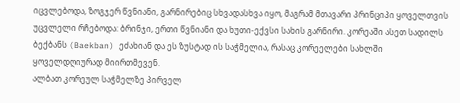იცვლებოდა, ზოგჯერ წვნიანი, გარნირებიც სხვადასხვა იყო, მაგრამ მთავარი პრინციპი ყოველთვის უცვლელი რჩებოდა: ბრინჯი, ერთი წვნიანი და ხუთი-ექვსი სახის გარნირი. კორეაში ასეთ სადილს ბექბანს (Baekban) ეძახიან და ეს ზუსტად ის საჭმელია, რასაც კორეელები სახლში ყოველდღიურად მიირთმევენ.
ალბათ კორეულ საჭმელზე პირველ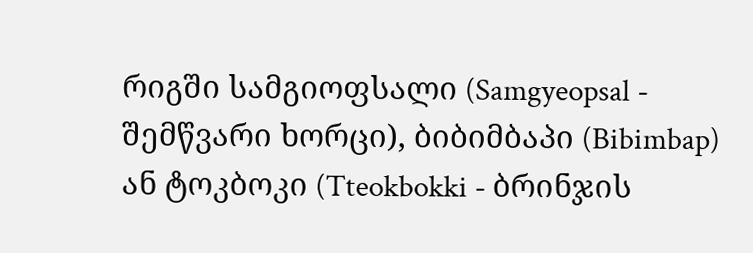რიგში სამგიოფსალი (Samgyeopsal - შემწვარი ხორცი), ბიბიმბაპი (Bibimbap) ან ტოკბოკი (Tteokbokki - ბრინჯის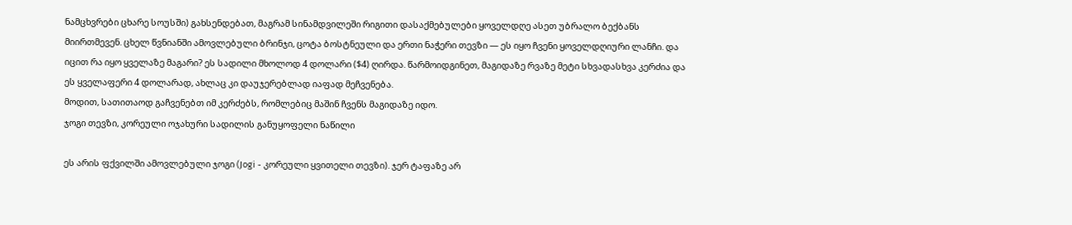ნამცხვრები ცხარე სოუსში) გახსენდებათ, მაგრამ სინამდვილეში რიგითი დასაქმებულები ყოველდღე ასეთ უბრალო ბექბანს მიირთმევენ. ცხელ წვნიანში ამოვლებული ბრინჯი, ცოტა ბოსტნეული და ერთი ნაჭერი თევზი — ეს იყო ჩვენი ყოველდღიური ლანჩი. და იცით რა იყო ყველაზე მაგარი? ეს სადილი მხოლოდ 4 დოლარი ($4) ღირდა. წარმოიდგინეთ, მაგიდაზე რვაზე მეტი სხვადასხვა კერძია და ეს ყველაფერი 4 დოლარად, ახლაც კი დაუჯერებლად იაფად მეჩვენება.
მოდით, სათითაოდ გაჩვენებთ იმ კერძებს, რომლებიც მაშინ ჩვენს მაგიდაზე იდო.
ჯოგი თევზი, კორეული ოჯახური სადილის განუყოფელი ნაწილი

ეს არის ფქვილში ამოვლებული ჯოგი (Jogi - კორეული ყვითელი თევზი). ჯერ ტაფაზე არ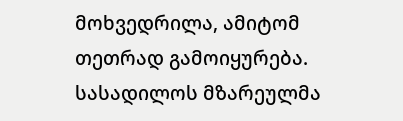მოხვედრილა, ამიტომ თეთრად გამოიყურება. სასადილოს მზარეულმა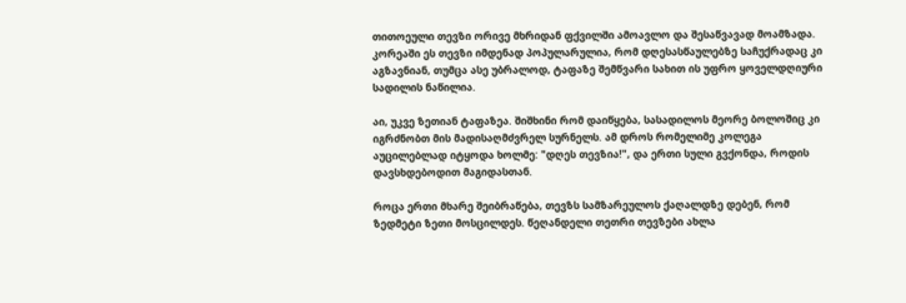თითოეული თევზი ორივე მხრიდან ფქვილში ამოავლო და შესაწვავად მოამზადა. კორეაში ეს თევზი იმდენად პოპულარულია, რომ დღესასწაულებზე საჩუქრადაც კი აგზავნიან, თუმცა ასე უბრალოდ, ტაფაზე შემწვარი სახით ის უფრო ყოველდღიური სადილის ნაწილია.

აი, უკვე ზეთიან ტაფაზეა. შიშხინი რომ დაიწყება, სასადილოს მეორე ბოლოშიც კი იგრძნობთ მის მადისაღმძვრელ სურნელს. ამ დროს რომელიმე კოლეგა აუცილებლად იტყოდა ხოლმე: "დღეს თევზია!", და ერთი სული გვქონდა, როდის დავსხდებოდით მაგიდასთან.

როცა ერთი მხარე შეიბრაწება, თევზს სამზარეულოს ქაღალდზე დებენ, რომ ზედმეტი ზეთი მოსცილდეს. წეღანდელი თეთრი თევზები ახლა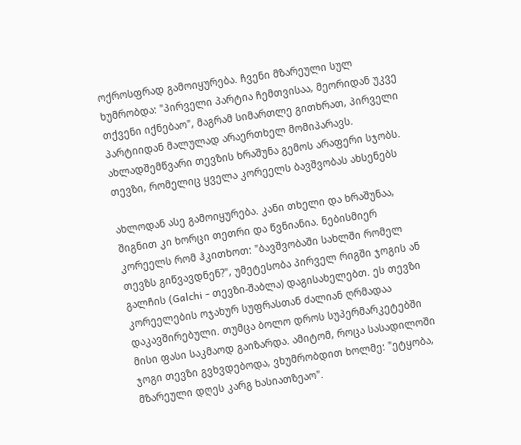ოქროსფრად გამოიყურება. ჩვენი მზარეული სულ ხუმრობდა: "პირველი პარტია ჩემთვისაა, მეორიდან უკვე თქვენი იქნებაო", მაგრამ სიმართლე გითხრათ, პირველი პარტიიდან მალულად არაერთხელ მომიპარავს. ახლადშემწვარი თევზის ხრაშუნა გემოს არაფერი სჯობს.
თევზი, რომელიც ყველა კორეელს ბავშვობას ახსენებს

ახლოდან ასე გამოიყურება. კანი თხელი და ხრაშუნაა, შიგნით კი ხორცი თეთრი და წვნიანია. ნებისმიერ კორეელს რომ ჰკითხოთ: "ბავშვობაში სახლში რომელ თევზს გიწვავდნენ?", უმეტესობა პირველ რიგში ჯოგის ან გალჩის (Galchi - თევზი-შაბლა) დაგისახელებთ. ეს თევზი კორეელების ოჯახურ სუფრასთან ძალიან ღრმადაა დაკავშირებული. თუმცა ბოლო დროს სუპერმარკეტებში მისი ფასი საკმაოდ გაიზარდა. ამიტომ, როცა სასადილოში ჯოგი თევზი გვხვდებოდა, ვხუმრობდით ხოლმე: "ეტყობა, მზარეული დღეს კარგ ხასიათზეაო".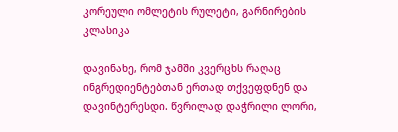კორეული ომლეტის რულეტი, გარნირების კლასიკა

დავინახე, რომ ჯამში კვერცხს რაღაც ინგრედიენტებთან ერთად თქვეფდნენ და დავინტერესდი. წვრილად დაჭრილი ლორი,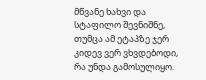მწვანე ხახვი და სტაფილო შევნიშნე, თუმცა ამ ეტაპზე ჯერ კიდევ ვერ ვხვდებოდი, რა უნდა გამოსულიყო.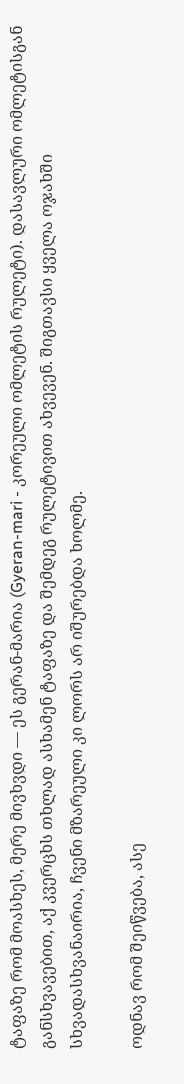ტაფაზე რომ მოასხეს, მერე მივხვდი — ეს გერან-მარია (Gyeran-mari - კორეული ომლეტის რულეტი). დასავლური ომლეტისგან განსხვავებით, აქ კვერცხს თხლად ასხამენ ტაფაზე და შემდეგ რულეტივით ახვევენ. შიგთავსი ყველა ოჯახში სხვადასხვანაირია, ჩვენი მზარეული კი ლორს არ იშურებდა ხოლმე.

ოდნავ რომ შეიწვება, ასე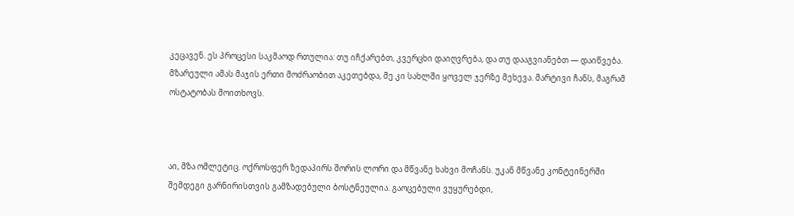კეცავენ. ეს პროცესი საკმაოდ რთულია: თუ იჩქარებთ, კვერცხი დაიღვრება, და თუ დააგვიანებთ — დაიწვება. მზარეული ამას მაჯის ერთი მოძრაობით აკეთებდა, მე კი სახლში ყოველ ჯერზე მეხევა. მარტივი ჩანს, მაგრამ ოსტატობას მოითხოვს.



აი, მზა ომლეტიც. ოქროსფერ ზედაპირს შორის ლორი და მწვანე ხახვი მოჩანს. უკან მწვანე კონტეინერში შემდეგი გარნირისთვის გამზადებული ბოსტნეულია. გაოცებული ვუყურებდი,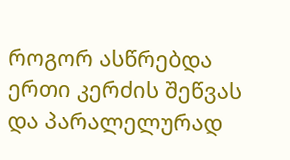როგორ ასწრებდა ერთი კერძის შეწვას და პარალელურად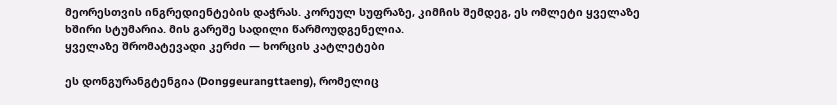მეორესთვის ინგრედიენტების დაჭრას. კორეულ სუფრაზე, კიმჩის შემდეგ, ეს ომლეტი ყველაზე ხშირი სტუმარია. მის გარეშე სადილი წარმოუდგენელია.
ყველაზე შრომატევადი კერძი — ხორცის კატლეტები

ეს დონგურანგტენგია (Donggeurangttaeng), რომელიც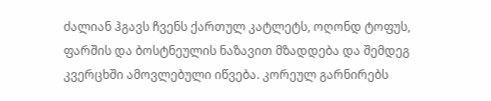ძალიან ჰგავს ჩვენს ქართულ კატლეტს, ოღონდ ტოფუს, ფარშის და ბოსტნეულის ნაზავით მზადდება და შემდეგ კვერცხში ამოვლებული იწვება. კორეულ გარნირებს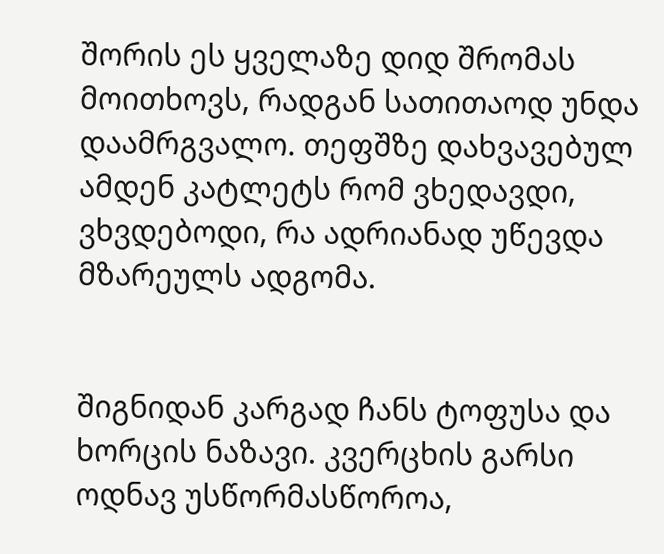შორის ეს ყველაზე დიდ შრომას მოითხოვს, რადგან სათითაოდ უნდა დაამრგვალო. თეფშზე დახვავებულ ამდენ კატლეტს რომ ვხედავდი, ვხვდებოდი, რა ადრიანად უწევდა მზარეულს ადგომა.


შიგნიდან კარგად ჩანს ტოფუსა და ხორცის ნაზავი. კვერცხის გარსი ოდნავ უსწორმასწოროა,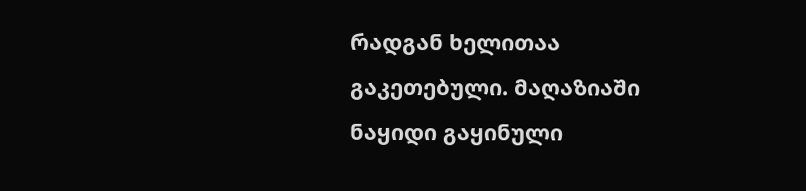რადგან ხელითაა გაკეთებული. მაღაზიაში ნაყიდი გაყინული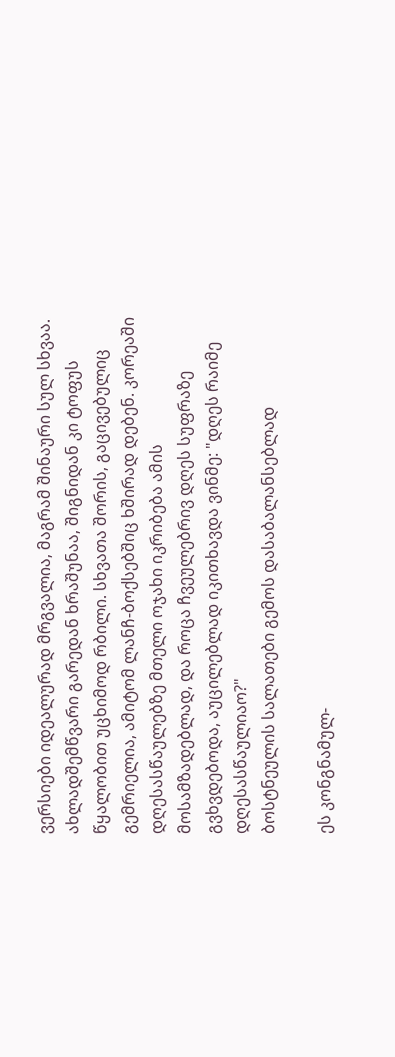ვერსიები იდეალურად მრგვალია, მაგრამ შინაური სულ სხვაა. ახლადშემწვარი გარედან ხრაშუნაა, შიგნიდან კი ტოფუს წყალობით უცხიმოდ რბილი. სხვათა შორის, გაცივებულიც გემრიელია, ამიტომ ლანჩ-ბოქსებშიც ხშირად დებენ. კორეაში დღესასწაულებზე მთელი ოჯახი იკრიბება ამის მოსამზადებლად, და როცა ჩვეულებრივ დღეს სუფრაზე გვხვდებოდა, აუცილებლად იკითხავდა ვინმე: "დღეს რაიმე დღესასწაულიაო?"
ბოსტნეულის სალათები გემოს დასაბალანსებლად

ეს კონგნამულ-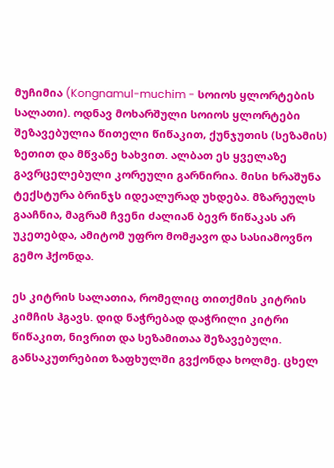მუჩიმია (Kongnamul-muchim - სოიოს ყლორტების სალათი). ოდნავ მოხარშული სოიოს ყლორტები შეზავებულია წითელი წიწაკით, ქუნჯუთის (სეზამის) ზეთით და მწვანე ხახვით. ალბათ ეს ყველაზე გავრცელებული კორეული გარნირია. მისი ხრაშუნა ტექსტურა ბრინჯს იდეალურად უხდება. მზარეულს გააჩნია, მაგრამ ჩვენი ძალიან ბევრ წიწაკას არ უკეთებდა, ამიტომ უფრო მომჟავო და სასიამოვნო გემო ჰქონდა.

ეს კიტრის სალათია, რომელიც თითქმის კიტრის კიმჩის ჰგავს. დიდ ნაჭრებად დაჭრილი კიტრი წიწაკით, ნივრით და სეზამითაა შეზავებული. განსაკუთრებით ზაფხულში გვქონდა ხოლმე. ცხელ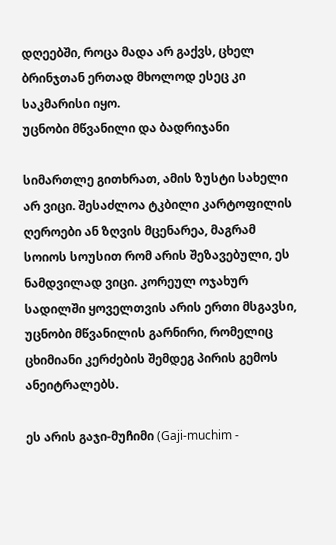დღეებში, როცა მადა არ გაქვს, ცხელ ბრინჯთან ერთად მხოლოდ ესეც კი საკმარისი იყო.
უცნობი მწვანილი და ბადრიჯანი

სიმართლე გითხრათ, ამის ზუსტი სახელი არ ვიცი. შესაძლოა ტკბილი კარტოფილის ღეროები ან ზღვის მცენარეა, მაგრამ სოიოს სოუსით რომ არის შეზავებული, ეს ნამდვილად ვიცი. კორეულ ოჯახურ სადილში ყოველთვის არის ერთი მსგავსი, უცნობი მწვანილის გარნირი, რომელიც ცხიმიანი კერძების შემდეგ პირის გემოს ანეიტრალებს.

ეს არის გაჯი-მუჩიმი (Gaji-muchim -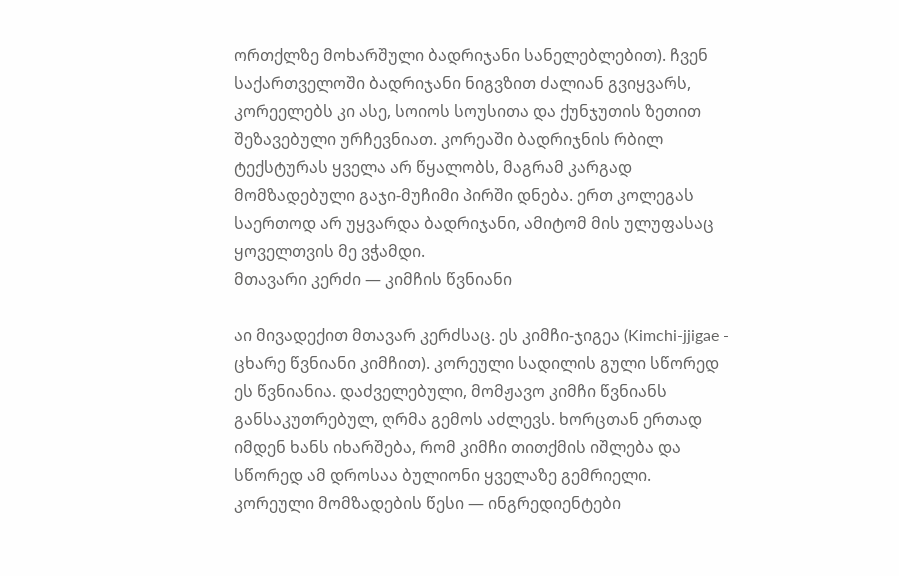ორთქლზე მოხარშული ბადრიჯანი სანელებლებით). ჩვენ საქართველოში ბადრიჯანი ნიგვზით ძალიან გვიყვარს, კორეელებს კი ასე, სოიოს სოუსითა და ქუნჯუთის ზეთით შეზავებული ურჩევნიათ. კორეაში ბადრიჯნის რბილ ტექსტურას ყველა არ წყალობს, მაგრამ კარგად მომზადებული გაჯი-მუჩიმი პირში დნება. ერთ კოლეგას საერთოდ არ უყვარდა ბადრიჯანი, ამიტომ მის ულუფასაც ყოველთვის მე ვჭამდი.
მთავარი კერძი — კიმჩის წვნიანი

აი მივადექით მთავარ კერძსაც. ეს კიმჩი-ჯიგეა (Kimchi-jjigae - ცხარე წვნიანი კიმჩით). კორეული სადილის გული სწორედ ეს წვნიანია. დაძველებული, მომჟავო კიმჩი წვნიანს განსაკუთრებულ, ღრმა გემოს აძლევს. ხორცთან ერთად იმდენ ხანს იხარშება, რომ კიმჩი თითქმის იშლება და სწორედ ამ დროსაა ბულიონი ყველაზე გემრიელი.
კორეული მომზადების წესი — ინგრედიენტები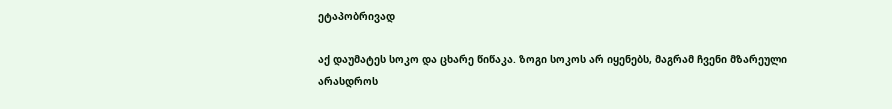ეტაპობრივად

აქ დაუმატეს სოკო და ცხარე წიწაკა. ზოგი სოკოს არ იყენებს, მაგრამ ჩვენი მზარეული არასდროს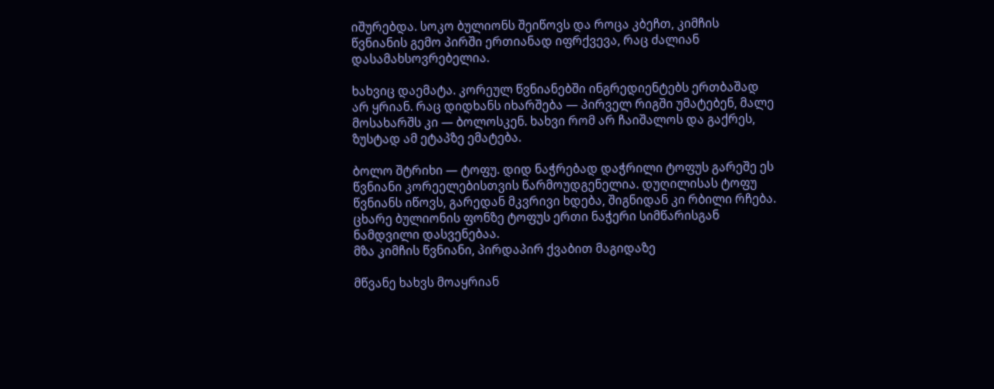იშურებდა. სოკო ბულიონს შეიწოვს და როცა კბეჩთ, კიმჩის წვნიანის გემო პირში ერთიანად იფრქვევა, რაც ძალიან დასამახსოვრებელია.

ხახვიც დაემატა. კორეულ წვნიანებში ინგრედიენტებს ერთბაშად არ ყრიან. რაც დიდხანს იხარშება — პირველ რიგში უმატებენ, მალე მოსახარშს კი — ბოლოსკენ. ხახვი რომ არ ჩაიშალოს და გაქრეს, ზუსტად ამ ეტაპზე ემატება.

ბოლო შტრიხი — ტოფუ. დიდ ნაჭრებად დაჭრილი ტოფუს გარეშე ეს წვნიანი კორეელებისთვის წარმოუდგენელია. დუღილისას ტოფუ წვნიანს იწოვს, გარედან მკვრივი ხდება, შიგნიდან კი რბილი რჩება. ცხარე ბულიონის ფონზე ტოფუს ერთი ნაჭერი სიმწარისგან ნამდვილი დასვენებაა.
მზა კიმჩის წვნიანი, პირდაპირ ქვაბით მაგიდაზე

მწვანე ხახვს მოაყრიან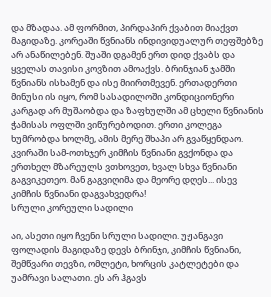და მზადაა. ამ ფორმით, პირდაპირ ქვაბით მიაქვთ მაგიდაზე. კორეაში წვნიანს ინდივიდუალურ თეფშებზე არ ანაწილებენ. შუაში დგამენ ერთ დიდ ქვაბს და ყველას თავისი კოვზით ამოაქვს. ბრინჯიან ჯამში წვნიანს ისხამენ და ისე მიირთმევენ. ერთადერთი მინუსი ის იყო, რომ სასადილოში კონდიციონერი კარგად არ მუშაობდა და ზაფხულში ამ ცხელი წვნიანის ჭამისას ოფლში ვიწურებოდით. ერთი კოლეგა ხუმრობდა ხოლმე, ამის მერე შხაპი არ გვაწყენდაო. კვირაში სამ-ოთხჯერ კიმჩის წვნიანი გვქონდა და ერთხელ მზარეულს ვთხოვეთ, ხვალ სხვა წვნიანი გაგვიკეთეო. მან გაგვიღიმა და მეორე დღეს... ისევ კიმჩის წვნიანი დაგვახვედრა!
სრული კორეული სადილი

აი, ასეთი იყო ჩვენი სრული სადილი. უჟანგავი ფოლადის მაგიდაზე დევს ბრინჯი, კიმჩის წვნიანი, შემწვარი თევზი, ომლეტი, ხორცის კატლეტები და უამრავი სალათი. ეს არ ჰგავს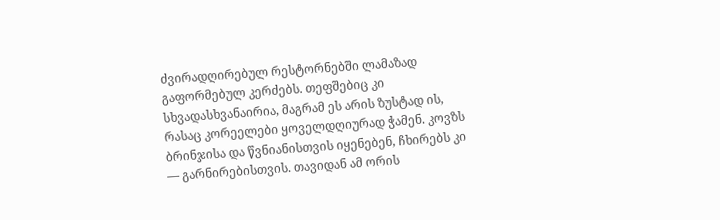ძვირადღირებულ რესტორნებში ლამაზად გაფორმებულ კერძებს. თეფშებიც კი სხვადასხვანაირია, მაგრამ ეს არის ზუსტად ის, რასაც კორეელები ყოველდღიურად ჭამენ. კოვზს ბრინჯისა და წვნიანისთვის იყენებენ, ჩხირებს კი — გარნირებისთვის. თავიდან ამ ორის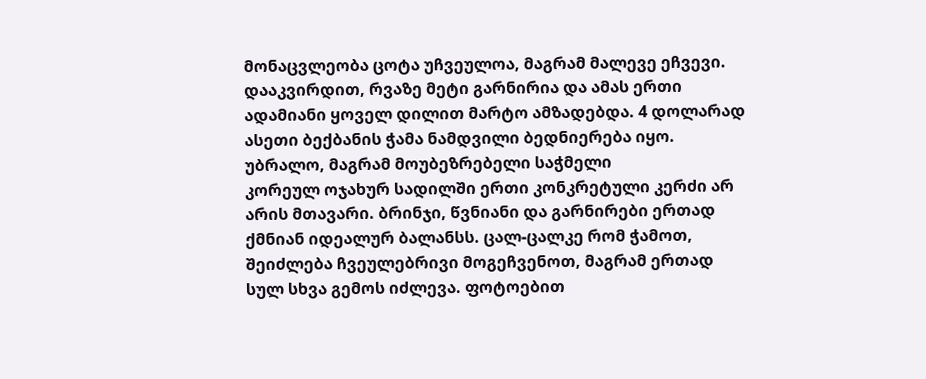მონაცვლეობა ცოტა უჩვეულოა, მაგრამ მალევე ეჩვევი. დააკვირდით, რვაზე მეტი გარნირია და ამას ერთი ადამიანი ყოველ დილით მარტო ამზადებდა. 4 დოლარად ასეთი ბექბანის ჭამა ნამდვილი ბედნიერება იყო.
უბრალო, მაგრამ მოუბეზრებელი საჭმელი
კორეულ ოჯახურ სადილში ერთი კონკრეტული კერძი არ არის მთავარი. ბრინჯი, წვნიანი და გარნირები ერთად ქმნიან იდეალურ ბალანსს. ცალ-ცალკე რომ ჭამოთ, შეიძლება ჩვეულებრივი მოგეჩვენოთ, მაგრამ ერთად სულ სხვა გემოს იძლევა. ფოტოებით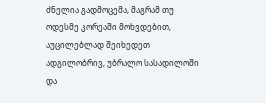ძნელია გადმოცემა, მაგრამ თუ ოდესმე კორეაში მოხვდებით, აუცილებლად შეიხედეთ ადგილობრივ, უბრალო სასადილოში და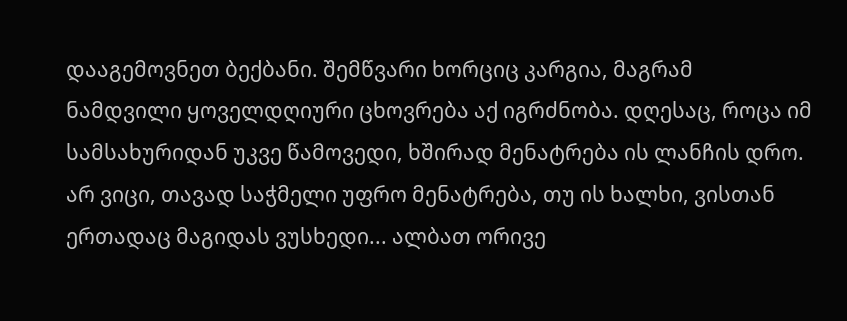დააგემოვნეთ ბექბანი. შემწვარი ხორციც კარგია, მაგრამ ნამდვილი ყოველდღიური ცხოვრება აქ იგრძნობა. დღესაც, როცა იმ სამსახურიდან უკვე წამოვედი, ხშირად მენატრება ის ლანჩის დრო. არ ვიცი, თავად საჭმელი უფრო მენატრება, თუ ის ხალხი, ვისთან ერთადაც მაგიდას ვუსხედი... ალბათ ორივე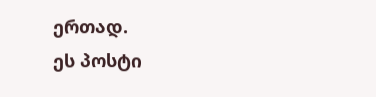ერთად.
ეს პოსტი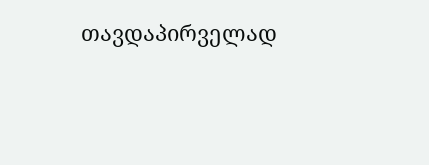თავდაპირველად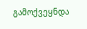გამოქვეყნდა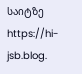საიტზე https://hi-jsb.blog.